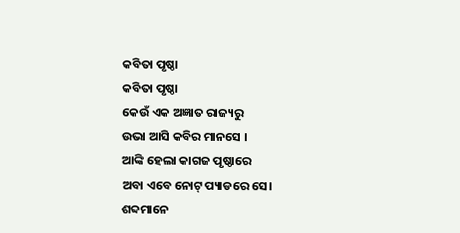କବିତା ପୃଷ୍ଠା
କବିତା ପୃଷ୍ଠା
କେଉଁ ଏକ ଅଜ୍ଞାତ ରାଜ୍ୟରୁ
ଉଭା ଆସି କବିର ମାନସେ ।
ଆଙ୍କି ହେଲା କାଗଜ ପୃଷ୍ଠାରେ
ଅବା ଏବେ ନୋଟ୍ ପ୍ୟାଡରେ ସେ।
ଶବ୍ଦମାନେ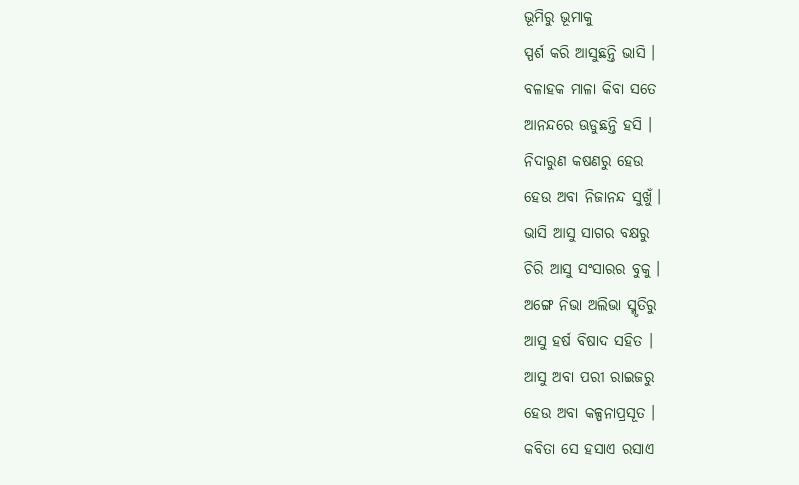ଭୂମିରୁ ଭୂମାକୁ
ସ୍ପର୍ଶ କରି ଆସୁଛନ୍ତି ଭାସି ।
ବଳାହକ ମାଳା କିବା ସତେ
ଆନନ୍ଦରେ ଊଡୁଛନ୍ତି ହସି ।
ନିଦାରୁଣ କଷଣରୁ ହେଉ
ହେଉ ଅବା ନିଜାନନ୍ଦ ସୁଖୁଁ ।
ଭାସି ଆସୁ ସାଗର ବକ୍ଷରୁ
ଚିରି ଆସୁ ସଂସାରର ବୁକୁ ।
ଅଙ୍ଗେ ନିଭା ଅଲିଭା ସ୍ମୃତିରୁ
ଆସୁ ହର୍ଷ ବିଷାଦ ସହିତ ।
ଆସୁ ଅବା ପରୀ ରାଇଜରୁ
ହେଉ ଅବା କଳ୍ପନାପ୍ରସୂତ ।
କବିତା ସେ ହସାଏ ରସାଏ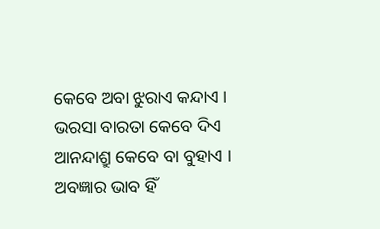କେବେ ଅବା ଝୁରାଏ କନ୍ଦାଏ ।
ଭରସା ବାରତା କେବେ ଦିଏ
ଆନନ୍ଦାଶ୍ରୁ କେବେ ବା ବୁହାଏ ।
ଅବଜ୍ଞାର ଭାବ ହିଁ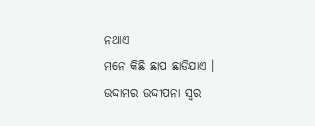ନଥାଏ
ମନେ କିଛି ଛାପ ଛାଡିଯାଏ ।
ଉଦ୍ଦାମର ଉଦ୍ଦୀପନା ସ୍ୱର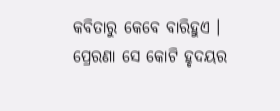କବିତାରୁ କେବେ ବାରିହୁଏ ।
ପ୍ରେରଣା ସେ କୋଟି ହୃଦୟର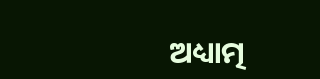ଅଧ୍ୟାତ୍ମ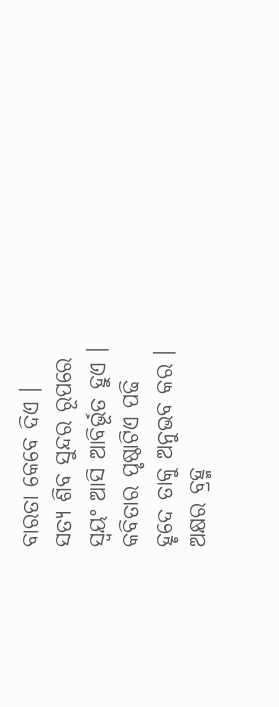ବାରତା କେବେ ଦିଏ ।
ସତ୍ଯ ଶିବ ସୁନ୍ଦର ରୂପରେ
ସ୍ବୟଂ ଆସି ଆବିର୍ଭୂତ ହୁଏ ।
କବିତାର ପୃଷ୍ଠାଟିଏ ପଢି
ହୃଦେ ତାକୁ ଅନୁଭବ କର ।
ଅକ୍ଷର ବ୍ରହ୍ମ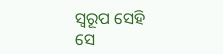ସ୍ବରୂପ ସେହି
ସେ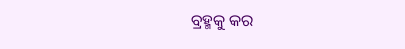ବ୍ରହ୍ମକୁ କର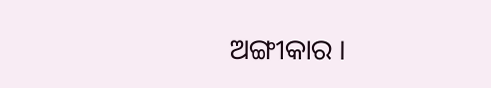ଅଙ୍ଗୀକାର ।